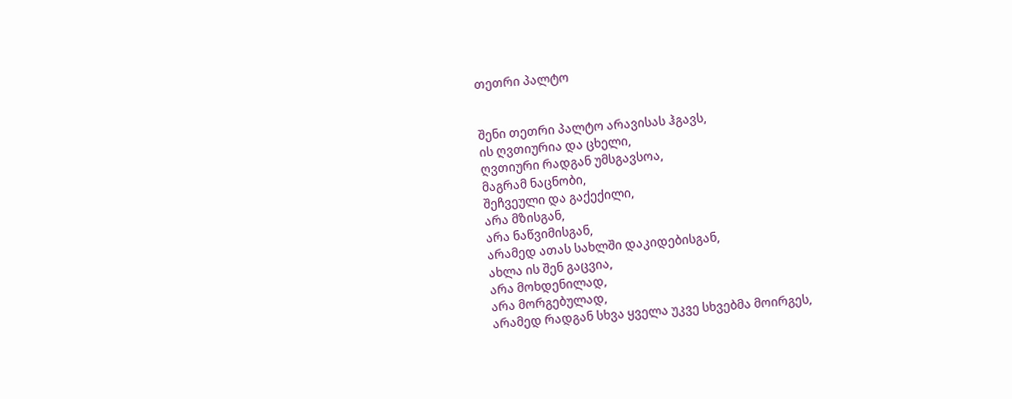თეთრი პალტო


შენი თეთრი პალტო არავისას ჰგავს,
ის ღვთიურია და ცხელი,
ღვთიური რადგან უმსგავსოა,
მაგრამ ნაცნობი,
შეჩვეული და გაქექილი,
არა მზისგან,
არა ნაწვიმისგან,
არამედ ათას სახლში დაკიდებისგან,
ახლა ის შენ გაცვია,
არა მოხდენილად,
არა მორგებულად,
არამედ რადგან სხვა ყველა უკვე სხვებმა მოირგეს,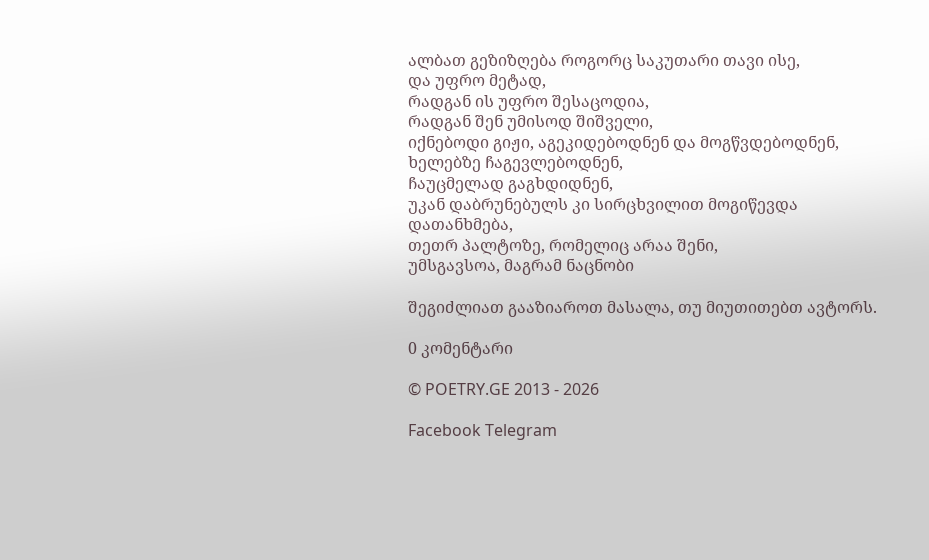ალბათ გეზიზღება როგორც საკუთარი თავი ისე,
და უფრო მეტად,
რადგან ის უფრო შესაცოდია,
რადგან შენ უმისოდ შიშველი,
იქნებოდი გიჟი, აგეკიდებოდნენ და მოგწვდებოდნენ,
ხელებზე ჩაგევლებოდნენ,
ჩაუცმელად გაგხდიდნენ,
უკან დაბრუნებულს კი სირცხვილით მოგიწევდა დათანხმება,
თეთრ პალტოზე, რომელიც არაა შენი,
უმსგავსოა, მაგრამ ნაცნობი

შეგიძლიათ გააზიაროთ მასალა, თუ მიუთითებთ ავტორს.

0 კომენტარი

© POETRY.GE 2013 - 2026

Facebook Telegram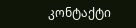კონტაქტი